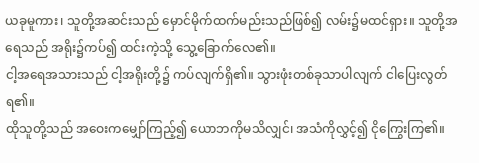ယခုမူကား၊ သူတို့အဆင်းသည် မှောင်မိုက်ထက်မည်းသည်ဖြစ်၍ လမ်း၌မထင်ရှား။ သူတို့အရေသည် အရိုး၌ကပ်၍ ထင်းကဲ့သို့ သွေ့ခြောက်လေ၏။
ငါ့အရေအသားသည် ငါ့အရိုးတို့၌ ကပ်လျက်ရှိ၏။ သွားဖုံးတစ်ခုသာပါလျက် ငါပြေးလွတ်ရ၏။
ထိုသူတို့သည် အဝေးကမျှော်ကြည့်၍ ယောဘကိုမသိလျှင်၊ အသံကိုလွှင့်၍ ငိုကြွေးကြ၏။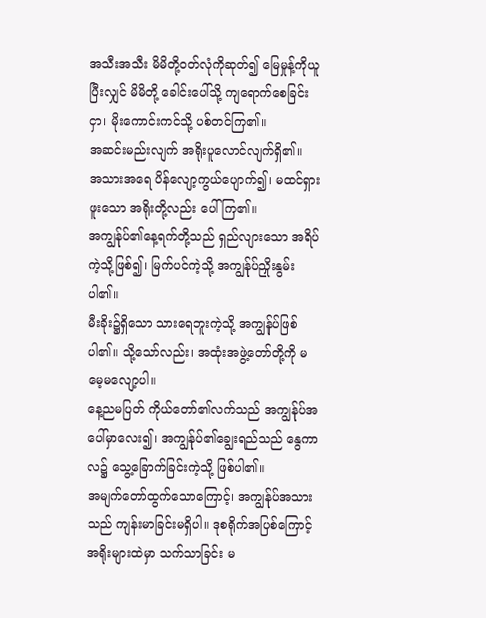အသီးအသီး မိမိတို့ဝတ်လုံကိုဆုတ်၍ မြေမှုန့်ကိုယူပြီးလျှင် မိမိတို့ ခေါင်းပေါ်သို့ ကျရောက်စေခြင်းငှာ၊ မိုးကောင်းကင်သို့ ပစ်တင်ကြ၏။
အဆင်းမည်းလျက် အရိုးပူလောင်လျက်ရှိ၏။
အသားအရေ ပိန်လျော့ကွယ်ပျောက်၍၊ မထင်ရှားဖူးသော အရိုးတို့လည်း ပေါ်ကြ၏။
အကျွန်ုပ်၏နေ့ရက်တို့သည် ရှည်လျားသော အရိပ်ကဲ့သို့ဖြစ်၍၊ မြက်ပင်ကဲ့သို့ အကျွန်ုပ်ညှိုးနွမ်းပါ၏။
မီးခိုး၌ရှိသော သားရေဘူးကဲ့သို့ အကျွန်ုပ်ဖြစ်ပါ၏။ သို့သော်လည်း၊ အထုံးအဖွဲ့တော်တို့ကို မမေ့မလျော့ပါ။
နေ့ညမပြတ် ကိုယ်တော်၏လက်သည် အကျွန်ုပ်အပေါ်မှာလေး၍၊ အကျွန်ုပ်၏ချွေးရည်သည် နွေကာလ၌ သွေ့ခြောက်ခြင်းကဲ့သို့ ဖြစ်ပါ၏။
အမျက်တော်ထွက်သောကြောင့်၊ အကျွန်ုပ်အသားသည် ကျန်းမာခြင်းမရှိပါ။ ဒုစရိုက်အပြစ်ကြောင့် အရိုးများထဲမှာ သက်သာခြင်း မ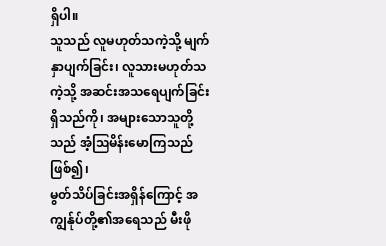ရှိပါ။
သူသည် လူမဟုတ်သကဲ့သို့ မျက်နှာပျက်ခြင်း၊ လူသားမဟုတ်သကဲ့သို့ အဆင်းအသရေပျက်ခြင်း ရှိသည်ကို၊ အများသောသူတို့သည် အံ့ဩမိန်းမောကြသည်ဖြစ်၍၊
မွတ်သိပ်ခြင်းအရှိန်ကြောင့် အကျွန်ုပ်တို့၏အရေသည် မီးဖို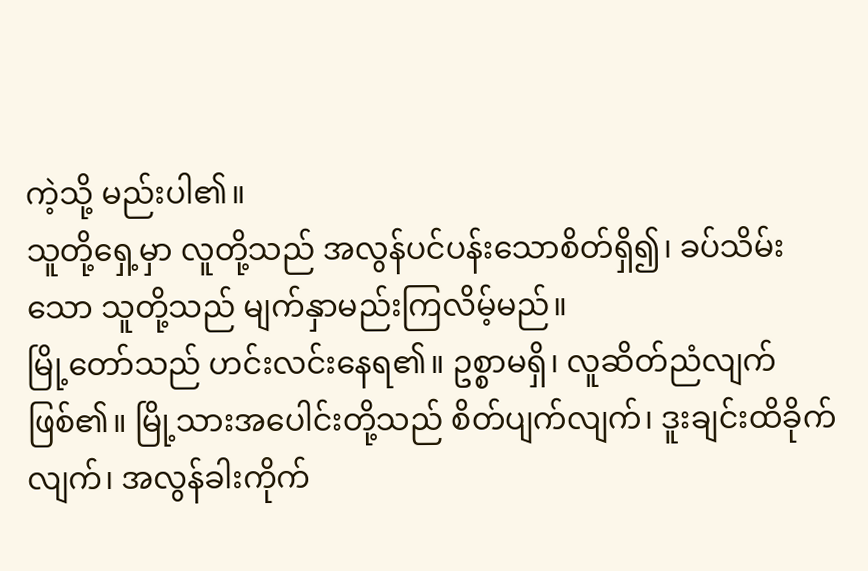ကဲ့သို့ မည်းပါ၏။
သူတို့ရှေ့မှာ လူတို့သည် အလွန်ပင်ပန်းသောစိတ်ရှိ၍၊ ခပ်သိမ်းသော သူတို့သည် မျက်နှာမည်းကြလိမ့်မည်။
မြို့တော်သည် ဟင်းလင်းနေရ၏။ ဥစ္စာမရှိ၊ လူဆိတ်ညံလျက် ဖြစ်၏။ မြို့သားအပေါင်းတို့သည် စိတ်ပျက်လျက်၊ ဒူးချင်းထိခိုက်လျက်၊ အလွန်ခါးကိုက်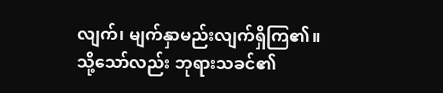လျက်၊ မျက်နှာမည်းလျက်ရှိကြ၏။
သို့သော်လည်း ဘုရားသခင်၏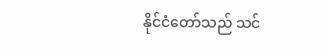နိုင်ငံတော်သည် သင်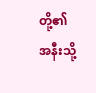တို့၏အနီးသို့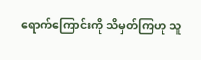ရောက်ကြောင်းကို သိမှတ်ကြဟု သူ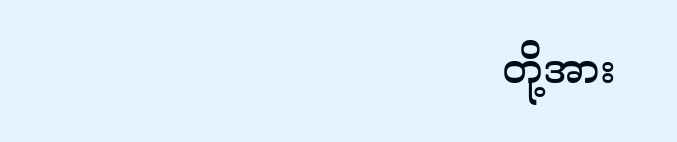တို့အား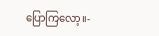ပြောကြလော့။-